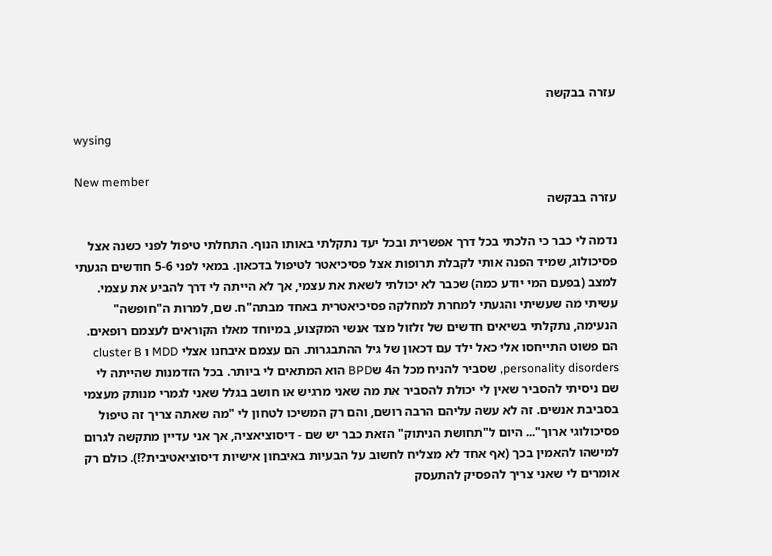עזרה בבקשה

wysing

New member
עזרה בבקשה

נדמה לי כבר כי הלכתי בכל דרך אפשרית ובכל יעד נתקלתי באותו הנוף. התחלתי טיפול לפני כשנה אצל פסיכולוג, שמיד הפנה אותי לקבלת תרופות אצל פסיכיאטר לטיפול בדכאון. במאי לפני 5-6 חודשים הגעתי למצב (בפעם המי יודע כמה) שכבר לא יכולתי לשאת את עצמי, אך לא הייתה לי דרך להביע את עצמי. עשיתי מה שעשיתי והגעתי למחרת למחלקה פסיכיאטרית באחד מבתה"ח. שם, למרות ה"חופשה" הנעימה, נתקלתי בשיאים חדשים של זלזול מצד אנשי המקצוע, במיוחד מאלו הקוראים לעצמם רופאים. הם פשוט התייחסו אלי כאל ילד עם דכאון של גיל ההתבגרות. הם עצמם איבחנו אצלי MDD ו cluster B personality disorders, שסביר להניח מכל ה4 שBPD הוא המתאים לי ביותר. בכל הזדמנות שהייתה לי שם ניסיתי להסביר שאין לי יכולת להסביר את מה שאני מרגיש או חושב בגלל שאני לגמרי מנותק מעצמי בסביבת אנשים. זה לא עשה עליהם הרבה רושם, והם רק המשיכו לטחון לי "מה שאתה צריך זה טיפול פסיכולוגי ארוך"... היום ל"תחושת הניתוק" הזאת כבר יש שם - דיסוציאציה, אך אני עדיין מתקשה לגרום למישהו להאמין בכך (אף אחד לא מצליח לחשוב על הבעיות באיבחון אישיות דיסוציאטיבית?!). כולם רק אומרים לי שאני צריך להפסיק להתעסק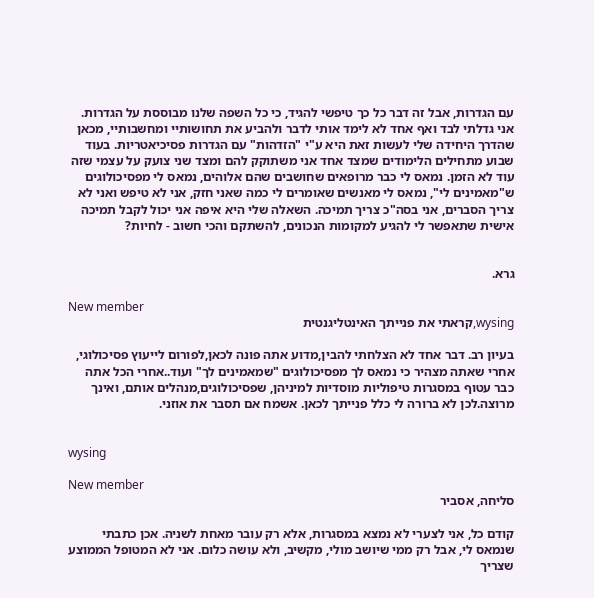עם הגדרות, אבל זה דבר כל כך טיפשי להגיד, כי כל השפה שלנו מבוססת על הגדרות. אני גדלתי לבד ואף אחד לא לימד אותי לדבר ולהביע את תחושותיי ומחשבותיי, מכאן שהדרך היחידה שלי לעשות זאת היא ע"י "הזדהות" עם הגדרות פסיכיאטריות. בעוד שבוע מתחילים הלימודים שמצד אחד אני משתוקק להם ומצד שני צועק על עצמי שזה עוד לא הזמן. נמאס לי כבר מרופאים שחושבים שהם אלוהים, נמאס לי מפסיכולוגים ש"מאמינים לי", נמאס לי מאנשים שאומרים לי כמה שאני חזק, אני לא טיפש ואני לא צריך הסברים, אני בסה"כ צריך תמיכה. השאלה שלי היא איפה אני יכול לקבל תמיכה אישית שתאפשר לי להגיע למקומות הנכונים, להשתקם והכי חשוב - לחיות?


גרא.

New member
wysing,קראתי את פנייתך האינטליגנטית

בעיון רב. דבר אחד לא הצלחתי להבין,מדוע אתה פונה לכאן,לפורום לייעוץ פסיכולוגי, אחרי שאתה מצהיר כי נמאס לך מפסיכולוגים "שמאמינים לך" ועוד..אחרי הכל אתה כבר עטוף במסגרות טיפוליות מוסדיות למיניהן, שפסיכולוגים,מנהלים אותם, ואינך מרוצה.לכן לא ברורה לי כלל פנייתך לכאן. אשמח אם תסבר את אוזני.


wysing

New member
סליחה, אסביר

קודם כל, אני לצערי לא נמצא במסגרות, אלא רק עובר מאחת לשניה. אכן כתבתי שנמאס לי, אבל רק ממי שיושב מולי, מקשיב, ולא עושה כלום. אני לא המטופל הממוצע שצריך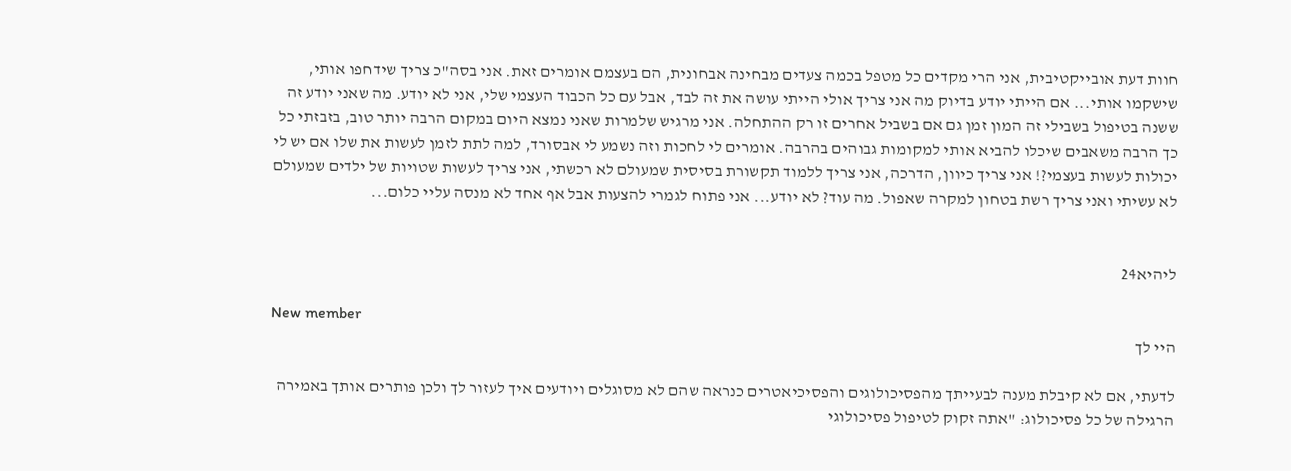חוות דעת אובייקטיבית, אני הרי מקדים כל מטפל בכמה צעדים מבחינה אבחונית, הם בעצמם אומרים זאת. אני בסה"כ צריך שידחפו אותי, שישקמו אותי... אם הייתי יודע בדיוק מה אני צריך אולי הייתי עושה את זה לבד, אבל עם כל הכבוד העצמי שלי, אני לא יודע. מה שאני יודע זה ששנה בטיפול בשבילי זה המון זמן גם אם בשביל אחרים זו רק ההתחלה. אני מרגיש שלמרות שאני נמצא היום במקום הרבה יותר טוב, בזבזתי כל כך הרבה משאבים שיכלו להביא אותי למקומות גבוהים בהרבה. אומרים לי לחכות וזה נשמע לי אבסורד, למה לתת לזמן לעשות את שלו אם יש לי יכולות לעשות בעצמי?! אני צריך כיוון, הדרכה, אני צריך ללמוד תקשורת בסיסית שמעולם לא רכשתי, אני צריך לעשות שטויות של ילדים שמעולם לא עשיתי ואני צריך רשת בטחון למקרה שאפול. מה עוד? לא יודע... אני פתוח לגמרי להצעות אבל אף אחד לא מנסה עליי כלום...


ליהיא24

New member
היי לך

לדעתי, אם לא קיבלת מענה לבעייתך מהפסיכולוגים והפסיכיאטרים כנראה שהם לא מסוגלים ויודעים איך לעזור לך ולכן פותרים אותך באמירה הרגילה של כל פסיכולוג: "אתה זקוק לטיפול פסיכולוגי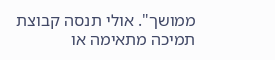ממושך". אולי תנסה קבוצת תמיכה מתאימה או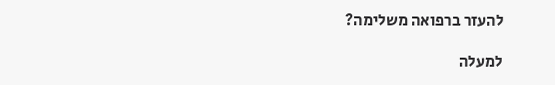להעזר ברפואה משלימה?

למעלה